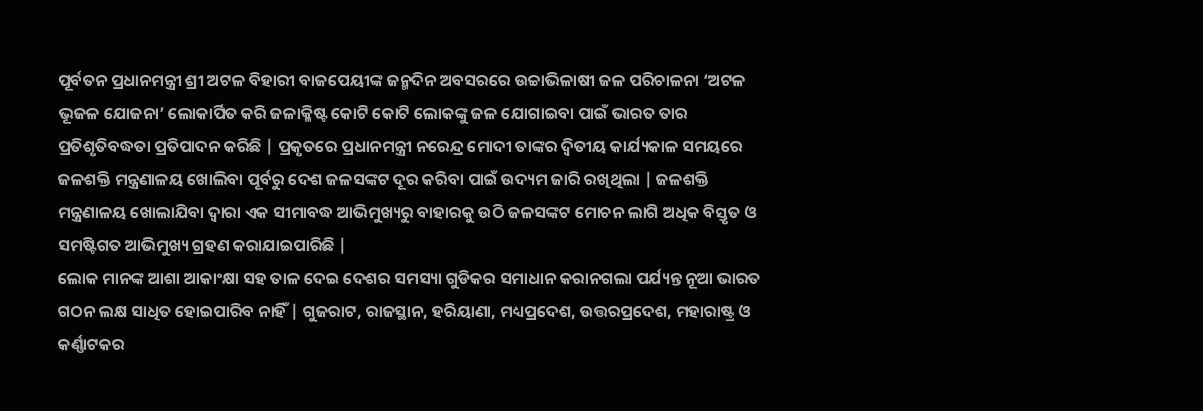ପୂର୍ବତନ ପ୍ରଧାନମନ୍ତ୍ରୀ ଶ୍ରୀ ଅଟଳ ବିହାରୀ ବାଜପେୟୀଙ୍କ ଜନ୍ମଦିନ ଅବସରରେ ଉଚ୍ଚାଭିଳାଷୀ ଜଳ ପରିଚାଳନା ‘ଅଟଳ ଭୂଜଳ ଯୋଜନା’ ଲୋକାର୍ପିତ କରି ଜଳାକ୍ଳିଷ୍ଟ କୋଟି କୋଟି ଲୋକଙ୍କୁ ଜଳ ଯୋଗାଇବା ପାଇଁ ଭାରତ ତାର ପ୍ରତିଶୃତିବଦ୍ଧତା ପ୍ରତିପାଦନ କରିଛି | ପ୍ରକୃତରେ ପ୍ରଧାନମନ୍ତ୍ରୀ ନରେନ୍ଦ୍ର ମୋଦୀ ତାଙ୍କର ଦ୍ଵିତୀୟ କାର୍ଯ୍ୟକାଳ ସମୟରେ ଜଳଶକ୍ତି ମନ୍ତ୍ରଣାଳୟ ଖୋଲିବା ପୂର୍ବରୁ ଦେଶ ଜଳସଙ୍କଟ ଦୂର କରିବା ପାଇଁ ଉଦ୍ୟମ ଜାରି ରଖିଥିଲା | ଜଳଶକ୍ତି ମନ୍ତ୍ରଣାଳୟ ଖୋଲାଯିବା ଦ୍ଵାରା ଏକ ସୀମାବଦ୍ଧ ଆଭିମୁଖ୍ୟରୁ ବାହାରକୁ ଉଠି ଜଳସଙ୍କଟ ମୋଚନ ଲାଗି ଅଧିକ ବିସ୍ତୃତ ଓ ସମଷ୍ଟିଗତ ଆଭିମୁଖ୍ୟ ଗ୍ରହଣ କରାଯାଇପାରିଛି |
ଲୋକ ମାନଙ୍କ ଆଶା ଆକାଂକ୍ଷା ସହ ତାଳ ଦେଇ ଦେଶର ସମସ୍ୟା ଗୁଡିକର ସମାଧାନ କରାନଗଲା ପର୍ଯ୍ୟନ୍ତ ନୂଆ ଭାରତ ଗଠନ ଲକ୍ଷ ସାଧିତ ହୋଇପାରିବ ନାହିଁ | ଗୁଜରାଟ, ରାଜସ୍ଥାନ, ହରିୟାଣା, ମଧ୍ୟପ୍ରଦେଶ, ଉତ୍ତରପ୍ରଦେଶ, ମହାରାଷ୍ଟ୍ର ଓ କର୍ଣ୍ଣାଟକର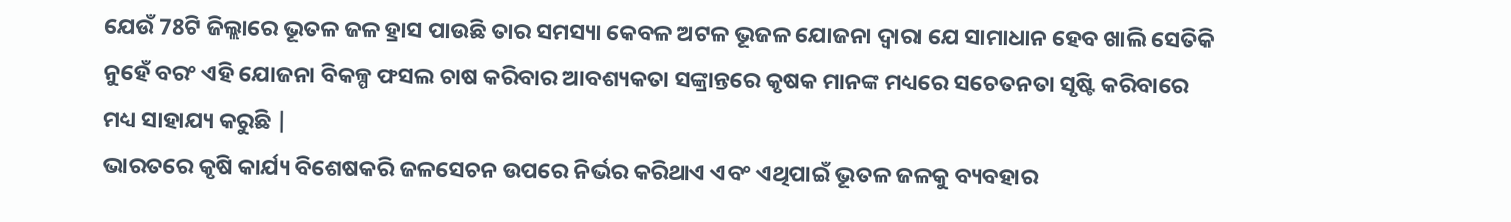ଯେଉଁ 78ଟି ଜିଲ୍ଲାରେ ଭୂତଳ ଜଳ ହ୍ରାସ ପାଉଛି ତାର ସମସ୍ୟା କେବଳ ଅଟଳ ଭୂଜଳ ଯୋଜନା ଦ୍ଵାରା ଯେ ସାମାଧାନ ହେବ ଖାଲି ସେତିକି ନୁହେଁ ବରଂ ଏହି ଯୋଜନା ବିକଳ୍ପ ଫସଲ ଚାଷ କରିବାର ଆବଶ୍ୟକତା ସଙ୍କ୍ରାନ୍ତରେ କୃଷକ ମାନଙ୍କ ମଧ୍ୟରେ ସଚେତନତା ସୃଷ୍ଟି କରିବାରେ ମଧ୍ୟ ସାହାଯ୍ୟ କରୁଛି |
ଭାରତରେ କୃଷି କାର୍ଯ୍ୟ ବିଶେଷକରି ଜଳସେଚନ ଉପରେ ନିର୍ଭର କରିଥାଏ ଏବଂ ଏଥିପାଇଁ ଭୂତଳ ଜଳକୁ ବ୍ୟବହାର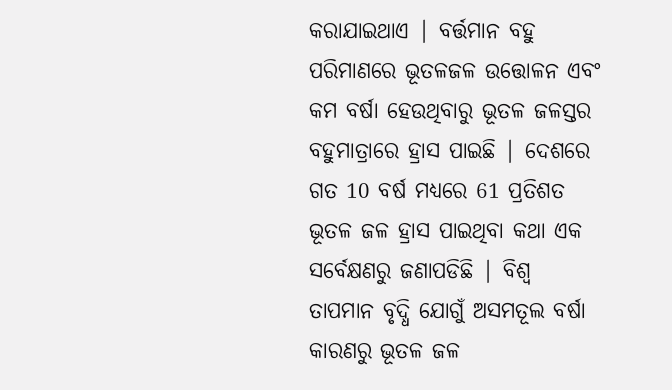କରାଯାଇଥାଏ | ବର୍ତ୍ତମାନ ବହୁ ପରିମାଣରେ ଭୂତଳଜଳ ଉତ୍ତୋଳନ ଏବଂ କମ ବର୍ଷା ହେଉଥିବାରୁ ଭୂତଳ ଜଳସ୍ତର ବହୁମାତ୍ରାରେ ହ୍ରାସ ପାଇଛି | ଦେଶରେ ଗତ 10 ବର୍ଷ ମଧ୍ୟରେ 61 ପ୍ରତିଶତ ଭୂତଳ ଜଳ ହ୍ରାସ ପାଇଥିବା କଥା ଏକ ସର୍ବେକ୍ଷଣରୁ ଜଣାପଡିଛି | ବିଶ୍ଵ ତାପମାନ ବୃଦ୍ଧି ଯୋଗୁଁ ଅସମତୂଲ ବର୍ଷା କାରଣରୁ ଭୂତଳ ଜଳ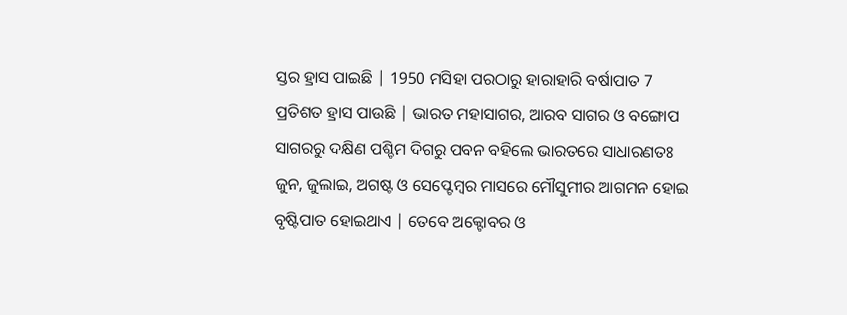ସ୍ତର ହ୍ରାସ ପାଇଛି | 1950 ମସିହା ପରଠାରୁ ହାରାହାରି ବର୍ଷାପାତ 7 ପ୍ରତିଶତ ହ୍ରାସ ପାଉଛି | ଭାରତ ମହାସାଗର, ଆରବ ସାଗର ଓ ବଙ୍ଗୋପ ସାଗରରୁ ଦକ୍ଷିଣ ପଶ୍ଚିମ ଦିଗରୁ ପବନ ବହିଲେ ଭାରତରେ ସାଧାରଣତଃ ଜୁନ, ଜୁଲାଇ, ଅଗଷ୍ଟ ଓ ସେପ୍ଟେମ୍ବର ମାସରେ ମୌସୁମୀର ଆଗମନ ହୋଇ ବୃଷ୍ଟିପାତ ହୋଇଥାଏ | ତେବେ ଅକ୍ଟୋବର ଓ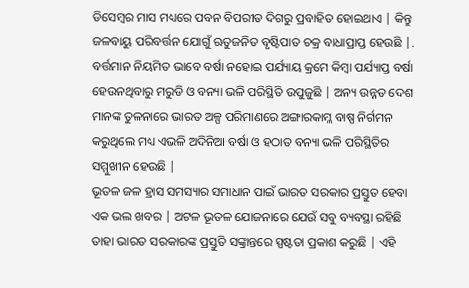ଡିସେମ୍ବର ମାସ ମଧ୍ୟରେ ପବନ ବିପରୀତ ଦିଗରୁ ପ୍ରବାହିତ ହୋଇଥାଏ | କିନ୍ତୁ ଜଳବାୟୁ ପରିବର୍ତ୍ତନ ଯୋଗୁଁ ଋତୁଜନିତ ବୃଷ୍ଟିପାତ ଚକ୍ର ବାଧାପ୍ରାପ୍ତ ହେଉଛି |.
ବର୍ତ୍ତମାନ ନିୟମିତ ଭାବେ ବର୍ଷା ନହୋଇ ପର୍ଯ୍ୟାୟ କ୍ରମେ କିମ୍ବା ପର୍ଯ୍ୟାପ୍ତ ବର୍ଷା ହେଉନଥିବାରୁ ମରୁଡି ଓ ବନ୍ୟା ଭଳି ପରିସ୍ଥିତି ଉପୁଜୁଛି | ଅନ୍ୟ ଉନ୍ନତ ଦେଶ ମାନଙ୍କ ତୁଳନାରେ ଭାରତ ଅଳ୍ପ ପରିମାଣରେ ଅଙ୍ଗାରକାମ୍ଳ ବାଷ୍ପ ନିର୍ଗମନ କରୁଥିଲେ ମଧ୍ୟ ଏଭଳି ଅଦିନିଆ ବର୍ଷା ଓ ହଠାତ ବନ୍ୟା ଭଳି ପରିସ୍ଥିତିର ସମ୍ମୁଖୀନ ହେଉଛି |
ଭୂତଳ ଜଳ ହ୍ରାସ ସମସ୍ୟାର ସମାଧାନ ପାଇଁ ଭାରତ ସରକାର ପ୍ରସ୍ତୁତ ହେବା ଏକ ଭଲ ଖବର | ଅଟଳ ଭୂତଳ ଯୋଜନାରେ ଯେଉଁ ସବୁ ବ୍ୟବସ୍ଥା ରହିଛି ତାହା ଭାରତ ସରକାରଙ୍କ ପ୍ରସ୍ତୁତି ସଙ୍କ୍ରାନ୍ତରେ ସ୍ପଷ୍ଟତା ପ୍ରକାଶ କରୁଛି | ଏହି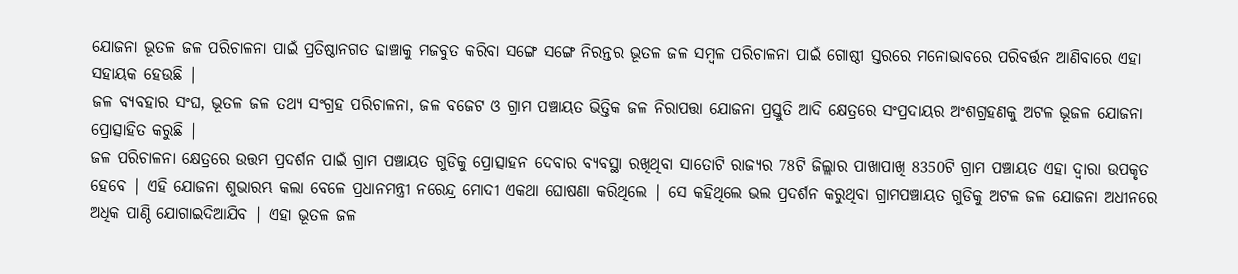ଯୋଜନା ଭୂତଳ ଜଳ ପରିଚାଳନା ପାଇଁ ପ୍ରତିଷ୍ଠାନଗତ ଢାଞ୍ଚାକୁ ମଜବୁତ କରିବା ସଙ୍ଗେ ସଙ୍ଗେ ନିରନ୍ତର ଭୂତଳ ଜଳ ସମ୍ବଳ ପରିଚାଳନା ପାଇଁ ଗୋଷ୍ଠୀ ସ୍ତରରେ ମନୋଭାବରେ ପରିବର୍ତ୍ତନ ଆଣିବାରେ ଏହା ସହାୟକ ହେଉଛି |
ଜଳ ବ୍ୟବହାର ସଂଘ, ଭୂତଳ ଜଳ ତଥ୍ୟ ସଂଗ୍ରହ ପରିଚାଳନା, ଜଳ ବଜେଟ ଓ ଗ୍ରାମ ପଞ୍ଚାୟତ ଭିତ୍ତିକ ଜଳ ନିରାପତ୍ତା ଯୋଜନା ପ୍ରସ୍ତୁତି ଆଦି କ୍ଷେତ୍ରରେ ସଂପ୍ରଦାୟର ଅଂଶଗ୍ରହଣକୁ ଅଟଳ ଭୂଜଳ ଯୋଜନା ପ୍ରୋତ୍ସାହିତ କରୁଛି |
ଜଳ ପରିଚାଳନା କ୍ଷେତ୍ରରେ ଉତ୍ତମ ପ୍ରଦର୍ଶନ ପାଇଁ ଗ୍ରାମ ପଞ୍ଚାୟତ ଗୁଡିକୁ ପ୍ରୋତ୍ସାହନ ଦେବାର ବ୍ୟବସ୍ଥା ରଖିଥିବା ସାତୋଟି ରାଜ୍ୟର 78ଟି ଜିଲ୍ଲାର ପାଖାପାଖି 8350ଟି ଗ୍ରାମ ପଞ୍ଚାୟତ ଏହା ଦ୍ଵାରା ଉପକୃତ ହେବେ | ଏହି ଯୋଜନା ଶୁଭାରମ୍ଭ କଲା ବେଳେ ପ୍ରଧାନମନ୍ତ୍ରୀ ନରେନ୍ଦ୍ର ମୋଦୀ ଏକଥା ଘୋଷଣା କରିଥିଲେ | ସେ କହିଥିଲେ ଭଲ ପ୍ରଦର୍ଶନ କରୁଥିବା ଗ୍ରାମପଞ୍ଚାୟତ ଗୁଡିକୁ ଅଟଳ ଜଳ ଯୋଜନା ଅଧୀନରେ ଅଧିକ ପାଣ୍ଠି ଯୋଗାଇଦିଆଯିବ | ଏହା ଭୂତଳ ଜଳ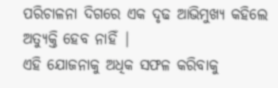ପରିଚାଳନା ଦିଗରେ ଏକ ଦୃଢ ଆଭିମୁଖ୍ୟ କହିଲେ ଅତ୍ଯୁକ୍ତି ହେବ ନାହିଁ |
ଏହି ଯୋଜନାକୁ ଅଧିକ ସଫଳ କରିବାକୁ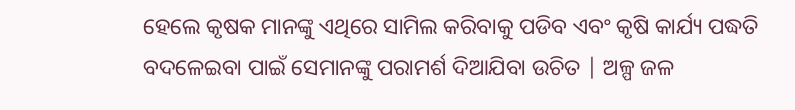ହେଲେ କୃଷକ ମାନଙ୍କୁ ଏଥିରେ ସାମିଲ କରିବାକୁ ପଡିବ ଏବଂ କୃଷି କାର୍ଯ୍ୟ ପଦ୍ଧତି ବଦଳେଇବା ପାଇଁ ସେମାନଙ୍କୁ ପରାମର୍ଶ ଦିଆଯିବା ଉଚିତ | ଅଳ୍ପ ଜଳ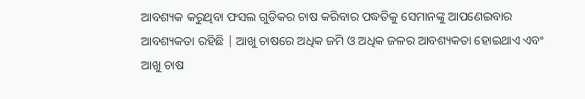ଆବଶ୍ୟକ କରୁଥିବା ଫସଲ ଗୁଡିକର ଚାଷ କରିବାର ପଦ୍ଧତିକୁ ସେମାନଙ୍କୁ ଆପଣେଇବାର ଆବଶ୍ୟକତା ରହିଛି | ଆଖୁ ଚାଷରେ ଅଧିକ ଜମି ଓ ଅଧିକ ଜଳର ଆବଶ୍ୟକତା ହୋଇଥାଏ ଏବଂ ଆଖୁ ଚାଷ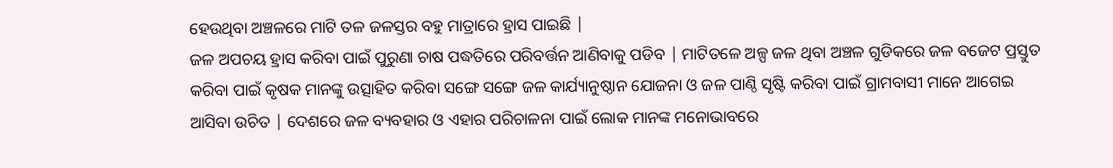ହେଉଥିବା ଅଞ୍ଚଳରେ ମାଟି ତଳ ଜଳସ୍ତର ବହୁ ମାତ୍ରାରେ ହ୍ରାସ ପାଇଛି |
ଜଳ ଅପଚୟ ହ୍ରାସ କରିବା ପାଇଁ ପୁରୁଣା ଚାଷ ପଦ୍ଧତିରେ ପରିବର୍ତ୍ତନ ଆଣିବାକୁ ପଡିବ | ମାଟିତଳେ ଅଳ୍ପ ଜଳ ଥିବା ଅଞ୍ଚଳ ଗୁଡିକରେ ଜଳ ବଜେଟ ପ୍ରସ୍ତୁତ କରିବା ପାଇଁ କୃଷକ ମାନଙ୍କୁ ଉତ୍ସାହିତ କରିବା ସଙ୍ଗେ ସଙ୍ଗେ ଜଳ କାର୍ଯ୍ୟାନୁଷ୍ଠାନ ଯୋଜନା ଓ ଜଳ ପାଣ୍ଠି ସୃଷ୍ଟି କରିବା ପାଇଁ ଗ୍ରାମବାସୀ ମାନେ ଆଗେଇ ଆସିବା ଉଚିତ | ଦେଶରେ ଜଳ ବ୍ୟବହାର ଓ ଏହାର ପରିଚାଳନା ପାଇଁ ଲୋକ ମାନଙ୍କ ମନୋଭାବରେ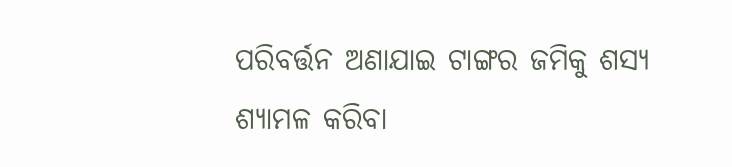ପରିବର୍ତ୍ତନ ଅଣାଯାଇ ଟାଙ୍ଗର ଜମିକୁ ଶସ୍ୟ ଶ୍ୟାମଳ କରିବା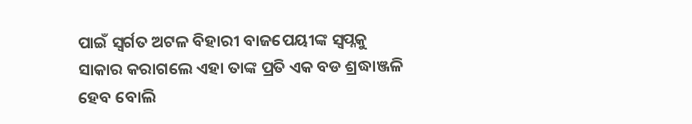ପାଇଁ ସ୍ଵର୍ଗତ ଅଟଳ ବିହାରୀ ବାଜପେୟୀଙ୍କ ସ୍ଵପ୍ନକୁ ସାକାର କରାଗଲେ ଏହା ତାଙ୍କ ପ୍ରତି ଏକ ବଡ ଶ୍ରଦ୍ଧାଞ୍ଜଳି ହେବ ବୋଲି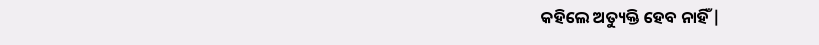କହିଲେ ଅତ୍ୟୁକ୍ତି ହେବ ନାହିଁ |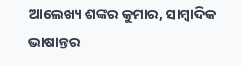ଆଲେଖ୍ୟ ଶଙ୍କର କୁମାର, ସାମ୍ବାଦିକ
ଭାଷାନ୍ତର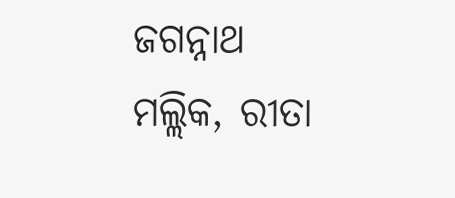ଜଗନ୍ନାଥ ମଲ୍ଲିକ, ରୀତା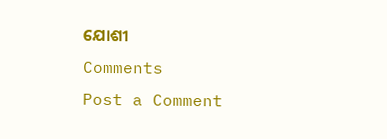ଯୋଶୀ
Comments
Post a Comment